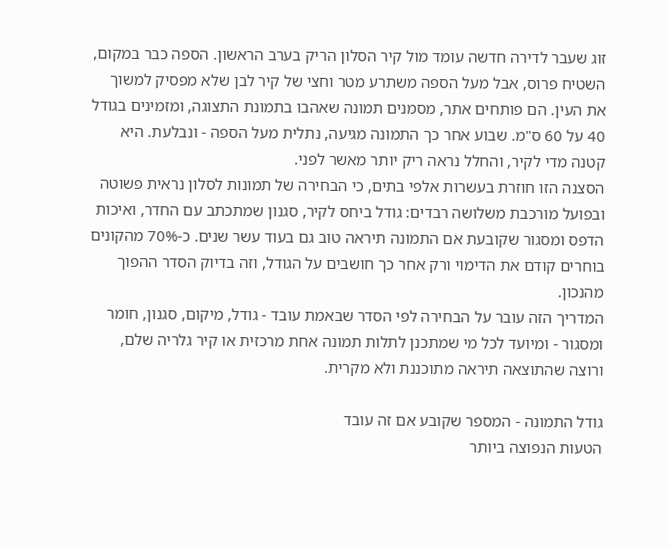זוג שעבר לדירה חדשה עומד מול קיר הסלון הריק בערב הראשון. הספה כבר במקום, השטיח פרוס, אבל מעל הספה משתרע מטר וחצי של קיר לבן שלא מפסיק למשוך את העין. הם פותחים אתר, מסמנים תמונה שאהבו בתמונת התצוגה, ומזמינים בגודל 40 על 60 ס"מ. שבוע אחר כך התמונה מגיעה, נתלית מעל הספה - ונבלעת. היא קטנה מדי לקיר, והחלל נראה ריק יותר מאשר לפני.
הסצנה הזו חוזרת בעשרות אלפי בתים, כי הבחירה של תמונות לסלון נראית פשוטה ובפועל מורכבת משלושה רבדים: גודל ביחס לקיר, סגנון שמתכתב עם החדר, ואיכות הדפס ומסגור שקובעת אם התמונה תיראה טוב גם בעוד עשר שנים. כ-70% מהקונים בוחרים קודם את הדימוי ורק אחר כך חושבים על הגודל, וזה בדיוק הסדר ההפוך מהנכון.
המדריך הזה עובר על הבחירה לפי הסדר שבאמת עובד - גודל, מיקום, סגנון, חומר ומסגור - ומיועד לכל מי שמתכנן לתלות תמונה אחת מרכזית או קיר גלריה שלם, ורוצה שהתוצאה תיראה מתוכננת ולא מקרית.

גודל התמונה - המספר שקובע אם זה עובד
הטעות הנפוצה ביותר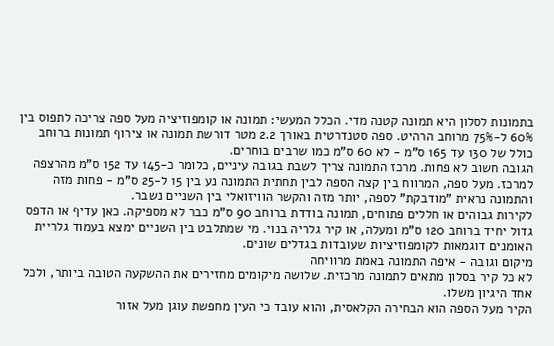בתמונות לסלון היא תמונה קטנה מדי. הכלל המעשי: תמונה או קומפוזיציה מעל ספה צריכה לתפוס בין 60% ל-75% מרוחב הרהיט. ספה סטנדרטית באורך 2.2 מטר דורשת תמונה או צירוף תמונות ברוחב כולל של 130 עד 165 ס"מ - לא 60 ס"מ כמו שרבים בוחרים.
הגובה חשוב לא פחות. מרכז התמונה צריך לשבת בגובה עיניים, כלומר כ-145 עד 152 ס"מ מהרצפה למרכז. מעל ספה, המרווח בין קצה הספה לבין תחתית התמונה נע בין 15 ל-25 ס"מ - פחות מזה והתמונה נראית "מודבקת" לספה, יותר מזה והקשר הוויזואלי בין השניים נשבר.
לקירות גבוהים או חללים פתוחים, תמונה בודדת ברוחב 90 ס"מ כבר לא מספיקה. כאן עדיף או הדפס גדול יחיד ברוחב 120 ס"מ ומעלה, או קיר גלריה בנוי. מי שמתלבט בין השניים ימצא בעמוד גלריית האומנים דוגמאות לקומפוזיציות שעובדות בגדלים שונים.
מיקום וגובה - איפה התמונה באמת מרוויחה
לא כל קיר בסלון מתאים לתמונה מרכזית. שלושה מיקומים מחזירים את ההשקעה הטובה ביותר, ולכל אחד היגיון משלו.
הקיר מעל הספה הוא הבחירה הקלאסית, והוא עובד כי העין מחפשת עוגן מעל אזור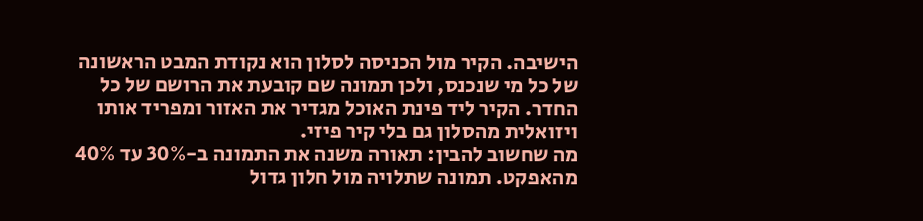הישיבה. הקיר מול הכניסה לסלון הוא נקודת המבט הראשונה של כל מי שנכנס, ולכן תמונה שם קובעת את הרושם של כל החדר. הקיר ליד פינת האוכל מגדיר את האזור ומפריד אותו ויזואלית מהסלון גם בלי קיר פיזי.
מה שחשוב להבין: תאורה משנה את התמונה ב-30% עד 40% מהאפקט. תמונה שתלויה מול חלון גדול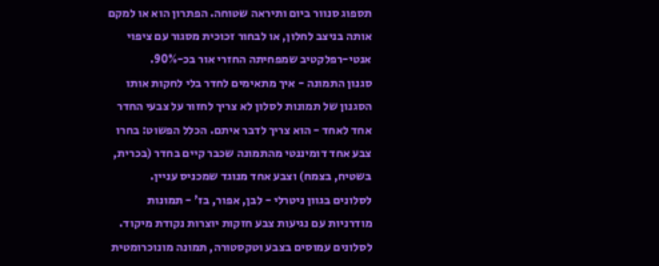תספוג סנוור ביום ותיראה שטוחה. הפתרון הוא או למקם אותה בניצב לחלון, או לבחור זכוכית מסגור עם ציפוי אנטי-רפלקטיב שמפחיתה החזרי אור בכ-90%.
סגנון התמונה - איך מתאימים לחדר בלי לחקות אותו
הסגנון של תמונות לסלון לא צריך לחזור על צבעי החדר אחד לאחד - הוא צריך לדבר איתם. הכלל הפשוט: בחרו צבע אחד דומיננטי מהתמונה שכבר קיים בחדר (בכרית, בשטיח, בצמח) וצבע אחד מנוגד שמכניס עניין.
לסלונים בגוון ניטרלי - לבן, אפור, בז' - תמונות מודרניות עם נגיעות צבע חזקות יוצרות נקודת מיקוד. לסלונים עמוסים בצבע וטקסטורה, תמונה מונוכרומטית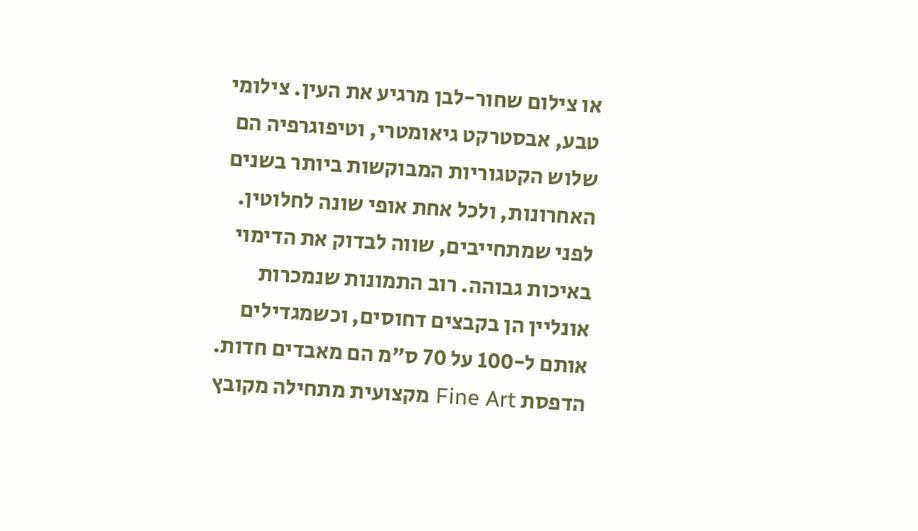או צילום שחור-לבן מרגיע את העין. צילומי טבע, אבסטרקט גיאומטרי, וטיפוגרפיה הם שלוש הקטגוריות המבוקשות ביותר בשנים האחרונות, ולכל אחת אופי שונה לחלוטין.
לפני שמתחייבים, שווה לבדוק את הדימוי באיכות גבוהה. רוב התמונות שנמכרות אונליין הן בקבצים דחוסים, וכשמגדילים אותם ל-100 על 70 ס"מ הם מאבדים חדות. הדפסת Fine Art מקצועית מתחילה מקובץ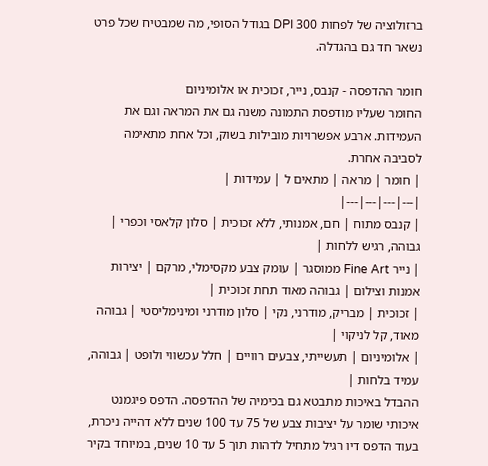ברזולוציה של לפחות 300 DPI בגודל הסופי, מה שמבטיח שכל פרט נשאר חד גם בהגדלה.

חומר ההדפסה - קנבס, נייר, זכוכית או אלומיניום
החומר שעליו מודפסת התמונה משנה גם את המראה וגם את העמידות. ארבע אפשרויות מובילות בשוק, וכל אחת מתאימה לסביבה אחרת.
| חומר | מראה | מתאים ל | עמידות |
|---|---|---|---|
| קנבס מתוח | חם, אמנותי, ללא זכוכית | סלון קלאסי וכפרי | גבוהה, רגיש ללחות |
| נייר Fine Art ממוסגר | עומק צבע מקסימלי, מרקם | יצירות אמנות וצילום | גבוהה מאוד תחת זכוכית |
| זכוכית | מבריק, מודרני, נקי | סלון מודרני ומינימליסטי | גבוהה מאוד, קל לניקוי |
| אלומיניום | תעשייתי, צבעים רוויים | חלל עכשווי ולופט | גבוהה, עמיד בלחות |
ההבדל באיכות מתבטא גם בכימיה של ההדפסה. הדפס פיגמנט איכותי שומר על יציבות צבע של 75 עד 100 שנים ללא דהייה ניכרת, בעוד הדפס דיו רגיל מתחיל לדהות תוך 5 עד 10 שנים, במיוחד בקיר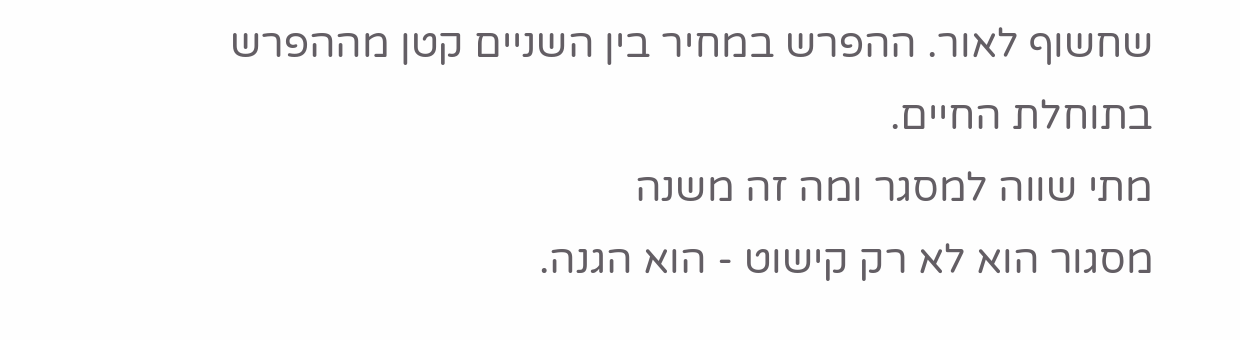שחשוף לאור. ההפרש במחיר בין השניים קטן מההפרש בתוחלת החיים.
מתי שווה למסגר ומה זה משנה
מסגור הוא לא רק קישוט - הוא הגנה.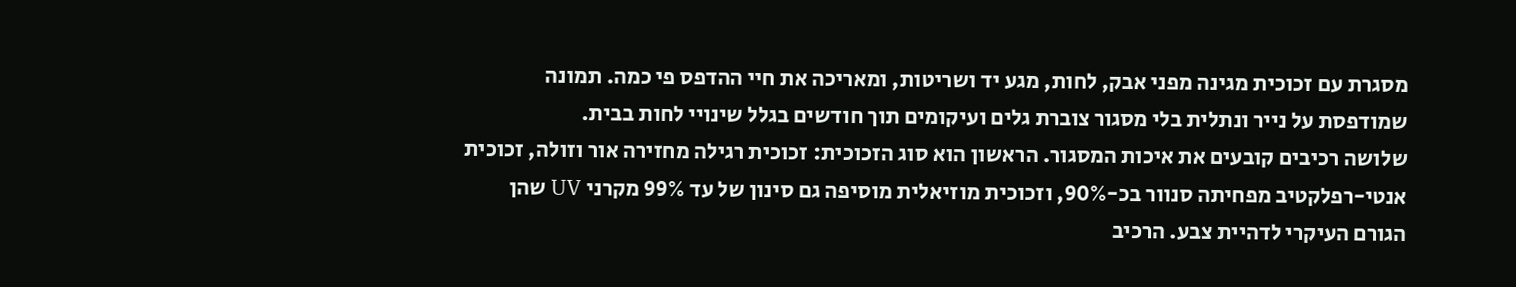מסגרת עם זכוכית מגינה מפני אבק, לחות, מגע יד ושריטות, ומאריכה את חיי ההדפס פי כמה. תמונה שמודפסת על נייר ונתלית בלי מסגור צוברת גלים ועיקומים תוך חודשים בגלל שינויי לחות בבית.
שלושה רכיבים קובעים את איכות המסגור. הראשון הוא סוג הזכוכית: זכוכית רגילה מחזירה אור וזולה, זכוכית אנטי-רפלקטיב מפחיתה סנוור בכ-90%, וזכוכית מוזיאלית מוסיפה גם סינון של עד 99% מקרני UV שהן הגורם העיקרי לדהיית צבע. הרכיב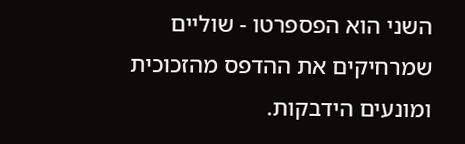השני הוא הפספרטו - שוליים שמרחיקים את ההדפס מהזכוכית ומונעים הידבקות.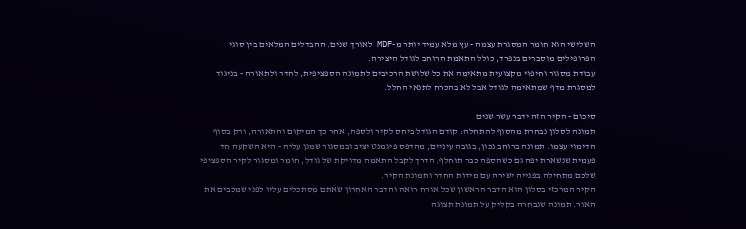השלישי הוא חומר המסגרת עצמה - עץ מלא עמיד יותר מ-MDF לאורך שנים. ההבדלים המלאים בין סוגי הפרופילים מוסברים בנפרד, כולל התאמת הרוחב לגודל היצירה.
עבודת מסגור וחיפוי מקצועית מתאימה את כל שלושת הרכיבים לתמונה הספציפית, לחדר ולתאורה - בניגוד למסגרת מדף שמתאימה לגודל אבל לא בהכרח לתנאי החלל.

סיכום - הקיר הזה ידבר עשר שנים
תמונה לסלון נבחרת מהסוף להתחלה: קודם הגודל ביחס לקיר ולספה, אחר כך המיקום והתאורה, ורק בסוף הדימוי עצמו. תמונה ברוחב נכון, בגובה עיניים, מהדפס פיגמנט יציב ובמסגור שמגן עליה - היא השקעה חד פעמית שנשארת יפה גם כשהספה כבר תוחלף. הדרך לקבל התאמה מדויקת של גודל, חומר ומסגור לקיר הספציפי שלכם מתחילה בפנייה ישירה עם מידות החדר ותמונת הקיר.
הקיר המרכזי בסלון הוא הדבר הראשון שכל אורח רואה והדבר האחרון שאתם מסתכלים עליו לפני שמכבים את האור. תמונה שנבחרה בקליק על תמונת תצוגה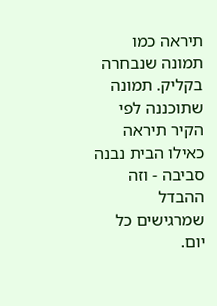תיראה כמו תמונה שנבחרה בקליק. תמונה שתוכננה לפי הקיר תיראה כאילו הבית נבנה סביבה - וזה ההבדל שמרגישים כל יום.